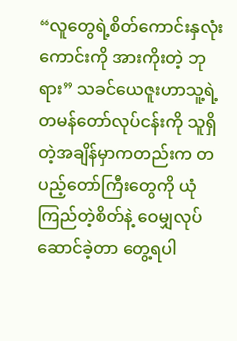“လူတွေရဲ့စိတ်ကောင်းနှလုံးကောင်းကို အားကိုးတဲ့ ဘုရား” သခင်ယေဇူးဟာသူ့ရဲ့ တမန်တော်လုပ်ငန်းကို သူရှိတဲ့အချိန်မှာကတည်းက တပည့်တော်ကြီးတွေကို ယုံကြည်တဲ့စိတ်နဲ့ ဝေမျှလုပ်ဆောင်ခဲ့တာ တွေ့ရပါ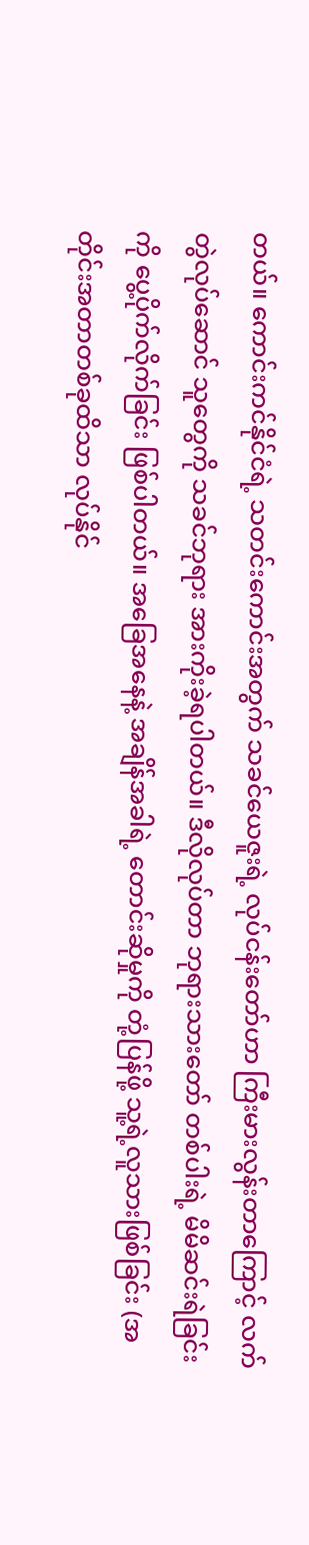တယ်။ ကောင်းကင်နိုင်ငံရဲ့ သတင်းကောင်းအတွက် သခင်ယေဇူးရဲ့ လုပ်ငန်းတော်ဟာ ကြီးမားလွန်းတာကြောင့် လက်တွဲလုပ်ဆောင် သူတွေကို သခင်ဘုရား အားကိုးခဲ့ရပါတယ်။ ဒီလိုလုပ်တာ ဘုရားသားတော် တစ်ပါးရဲ့ မိမိဆင်းရဲခြင်းကို ပွေ့ပိုက်လိုက်ခြင်း ဖြစ်ပါတယ်။ အခြေအနေနဲ့ အချိန်အခါရဲ့ တောင်းဆိုမှုကို တုံ့ပြန်ဖို့ သူ့ရဲ့လူသားဖြစ်ခြင်း (အတိုင်းအတာတစ်ခုထိသာ လုပ်နိုင်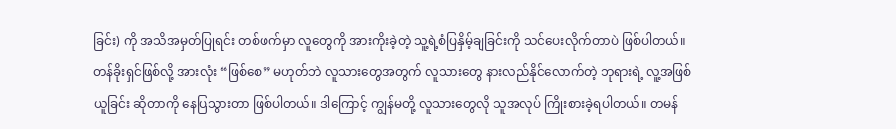ခြင်း) ကို အသိအမှတ်ပြုရင်း တစ်ဖက်မှာ လူတွေကို အားကိုးခဲ့တဲ့ သူ့ရဲ့စံပြနှိမ့်ချခြင်းကို သင်ပေးလိုက်တာပဲ ဖြစ်ပါတယ်။ တန်ခိုးရှင်ဖြစ်လို့ အားလုံး “ဖြစ်စေ” မဟုတ်ဘဲ လူသားတွေအတွက် လူသားတွေ နားလည်နိုင်လောက်တဲ့ ဘုရားရဲ့ လူ့အဖြစ်ယူခြင်း ဆိုတာကို နေပြသွားတာ ဖြစ်ပါတယ်။ ဒါကြောင့် ကျွန်မတို့ လူသားတွေလို သူအလုပ် ကြိုးစားခဲ့ရပါတယ်။ တမန်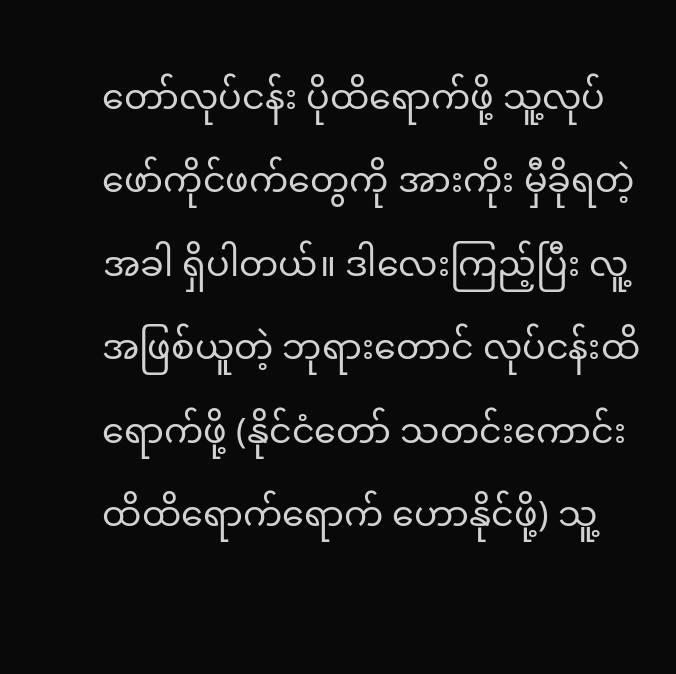တော်လုပ်ငန်း ပိုထိရောက်ဖို့ သူ့လုပ်ဖော်ကိုင်ဖက်တွေကို အားကိုး မှီခိုရတဲ့အခါ ရှိပါတယ်။ ဒါလေးကြည့်ပြီး လူ့အဖြစ်ယူတဲ့ ဘုရားတောင် လုပ်ငန်းထိရောက်ဖို့ (နိုင်ငံတော် သတင်းကောင်း ထိထိရောက်ရောက် ဟောနိုင်ဖို့) သူ့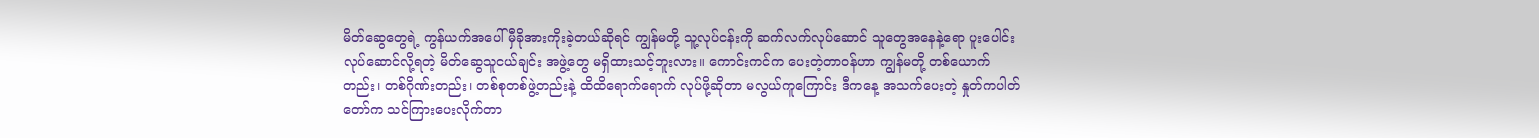မိတ်ဆွေတွေရဲ့ ကွန်ယက်အပေါ် မှီခိုအားကိုးခဲ့တယ်ဆိုရင် ကျွန်မတို့ သူ့လုပ်ငန်းကို ဆက်လက်လုပ်ဆောင် သူတွေအနေနဲ့ရော ပူးပေါင်း လုပ်ဆောင်လို့ရတဲ့ မိတ်ဆွေသူငယ်ချင်း အဖွဲ့တွေ မရှိထားသင့်ဘူးလား။ ကောင်းကင်က ပေးတဲ့တာဝန်ဟာ ကျွန်မတို့ တစ်ယောက်တည်း၊ တစ်ဂိုဏ်းတည်း၊ တစ်စုတစ်ဖွဲ့တည်းနဲ့ ထိထိရောက်ရောက် လုပ်ဖို့ဆိုတာ မလွယ်ကူကြောင်း ဒီကနေ့ အသက်ပေးတဲ့ နှုတ်ကပါတ်တော်က သင်ကြားပေးလိုက်တာ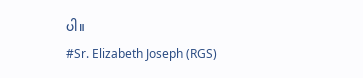ပါ။
#Sr. Elizabeth Joseph (RGS)